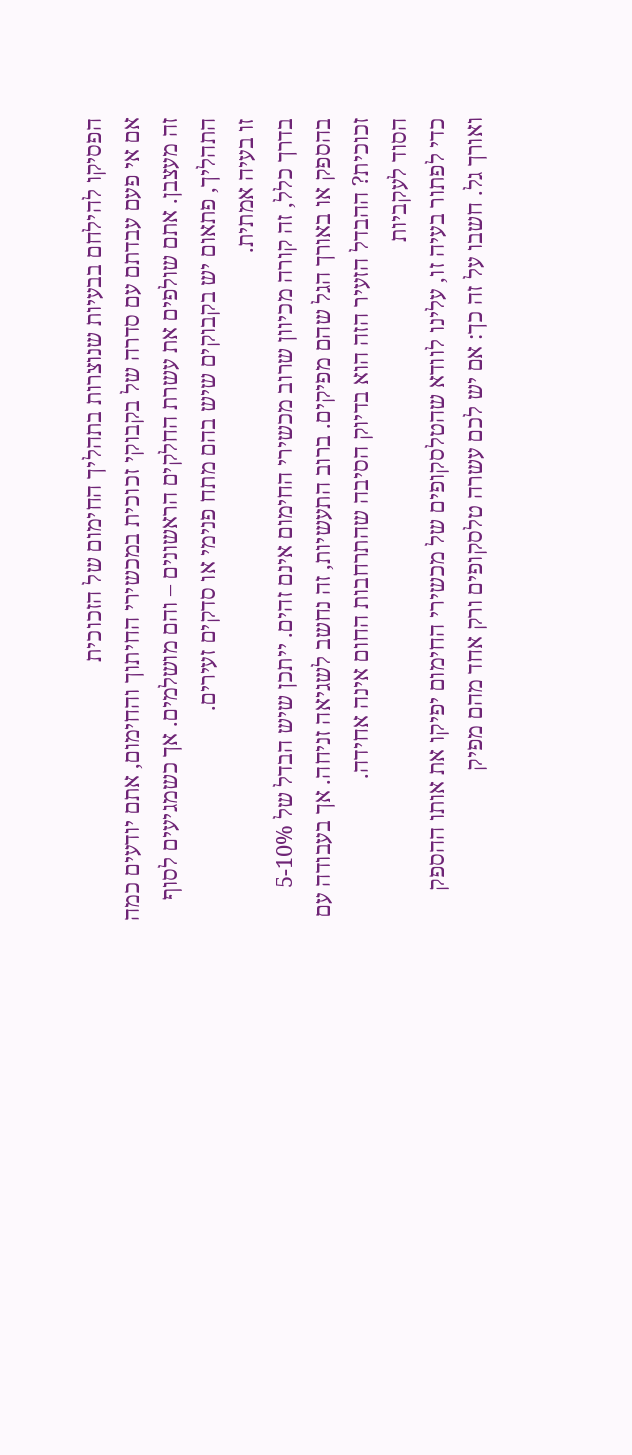הפסיקו להילחם בבעיות שנוצרות בתהליך החימום של הזכוכית
אם אי פעם עבדתם עם סדרה של בקבוקי זכוכית במכשירי החיתוך והחימום, אתם יודעים כמה זה מעצבן. אתם שולפים את עשרת החלקים הראשונים – והם מושלמים. אך כשמגיעים לסוף התהליך, פתאום יש בקבוקים שיש בהם מתח פנימי או סדקים זעירים.
זו בעיה אמתית.
בדרך כלל, זה קורה מכיוון שרוב מכשירי החימום אינם זהים. ייתכן שיש הבדל של 5-10% בהספק או באורך הגל שהם מפיקים. ברוב התעשיות, זה נחשב לשגיאה זניחה. אך בעבודה עם זכוכית? ההבדל הזעיר הזה הוא בדיוק הסיבה שהתרחבות החום אינה אחידה.
הסוד לעקביות
כדי לפתור בעיה זו, עלינו לוודא שהטלסקופים של מכשירי החימום יפיקו את אותו ההספק ואורך גל. חשבו על זה כך: אם יש לכם עשרה טלסקופים ורק אחד מהם מפיק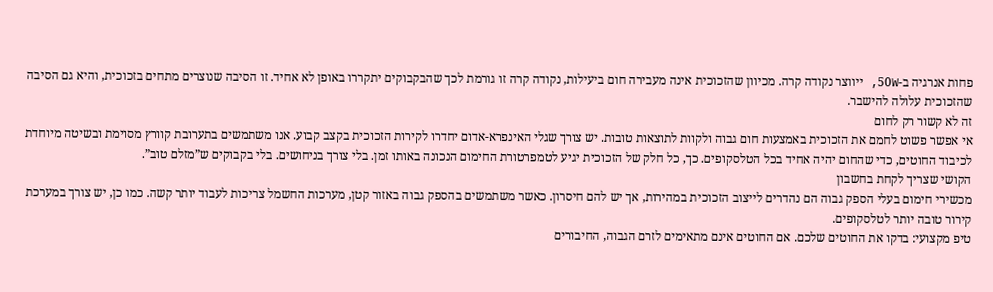פחות אנרגיה ב-50W, ייווצר נקודה קרה. מכיוון שהזכוכית אינה מעבירה חום ביעילות, נקודה קרה זו גורמת לכך שהבקבוקים יתקררו באופן לא אחיד. זו הסיבה שנוצרים מתחים בזכוכית, והיא גם הסיבה שהזכוכית עלולה להישבר.
זה לא קשור רק לחום
אי אפשר פשוט לחמם את הזכוכית באמצעות חום גבוה ולקוות לתוצאות טובות. יש צורך שגלי האינפרא-אדום יחדרו לקירות הזכוכית בקצב קבוע. אנו משתמשים בתערובת קוורץ מסוימת ובשיטה מיוחדת לכיבוד החוטים, כדי שהחום יהיה אחיד בכל הטלסקופים. כך, כל חלק של הזכוכית יגיע לטמפרטורת החימום הנכונה באותו זמן. בלי צורך בניחושים. בלי בקבוקים ש”מזלם טוב”.
הקושי שצריך לקחת בחשבון
מכשירי חימום בעלי הספק גבוה הם נהדרים לייצוב הזכוכית במהירות, אך יש להם חיסרון. כאשר משתמשים בהספק גבוה באזור קטן, מערכות החשמל צריכות לעבוד יותר קשה. כמו כן, יש צורך במערכת קירור טובה יותר לטלסקופים.
טיפ מקצועי: בדקו את החוטים שלכם. אם החוטים אינם מתאימים לזרם הגבוה, החיבורים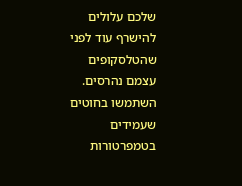שלכם עלולים להישרף עוד לפני שהטלסקופים עצמם נהרסים. השתמשו בחוטים שעמידים בטמפרטורות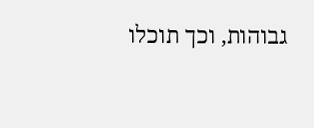גבוהות, וכך תוכלו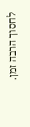לחסוך הרבה זמן.